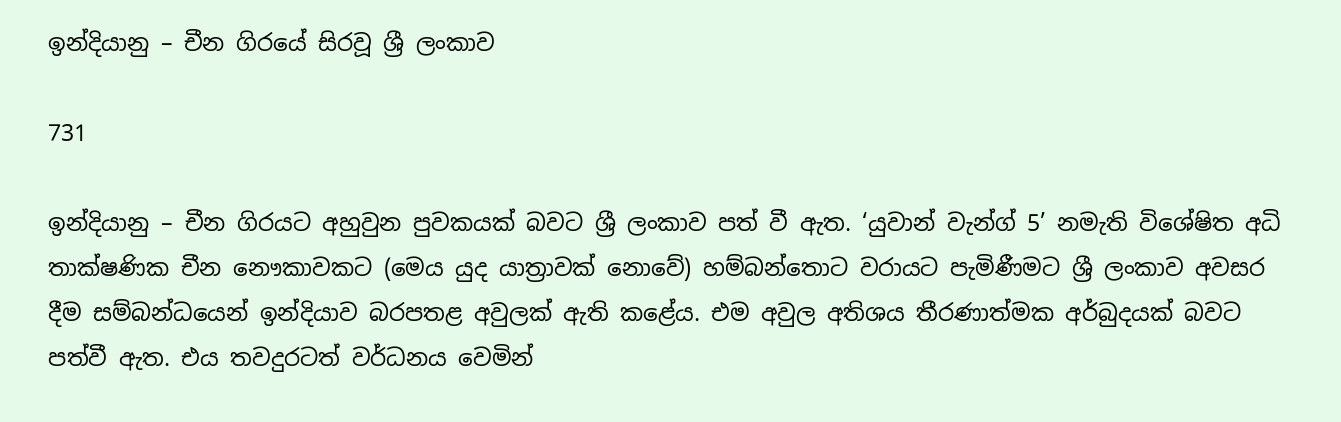ඉන්දියානු – චීන ගිරයේ සිරවූ ශ්‍රී ලංකාව

731

ඉන්දියානු – චීන ගිරයට අහුවුන පුවකයක් බවට ශ්‍රී ලංකාව පත් වී ඇත. ‘යුවාන් වැන්ග් 5’ නමැති විශේෂිත අධි තාක්ෂණික චීන නෞකාවකට (මෙය යුද යාත්‍රාවක් නොවේ) හම්බන්තොට වරායට පැමිණීමට ශ්‍රී ලංකාව අවසර දීම සම්බන්ධයෙන් ඉන්දියාව බරපතළ අවුලක් ඇති කළේය. එම අවුල අතිශය තීරණාත්මක අර්බුදයක් බවට පත්වී ඇත. එය තවදුරටත් වර්ධනය වෙමින්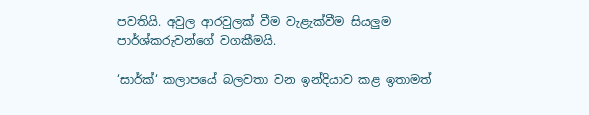පවතියි. අවුල ආරවුලක් වීම වැළැක්වීම සියලුම පාර්ශ්කරුවන්ගේ වගකීමයි.

‘සාර්ක්‘ කලාපයේ බලවතා වන ඉන්දියාව කළ ඉතාමත්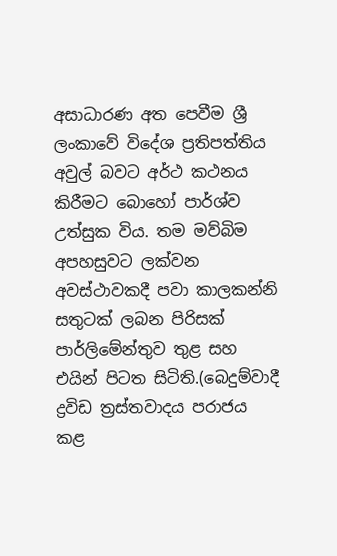අසාධාරණ අත පෙවීම ශ්‍රී ලංකාවේ විදේශ ප්‍රතිපත්තිය අවුල් බවට අර්ථ කථනය කිරීමට බොහෝ පාර්ශ්ව උත්සුක විය. තම මව්බිම අපහසුවට ලක්වන අවස්ථාවකදී පවා කාලකන්නි සතුටක් ලබන පිරිසක් පාර්ලිමේන්තුව තුළ සහ එයින් පිටත සිටිති.(බෙදුම්වාදී ද්‍රවිඩ ත්‍රස්තවාදය පරාජය කළ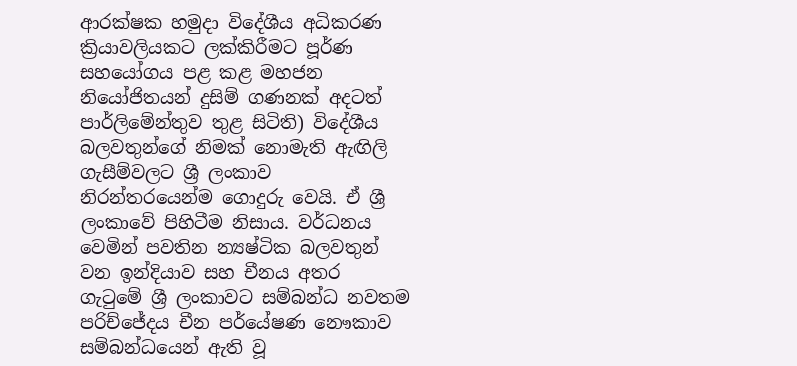ආරක්ෂක හමුදා විදේශීය අධිකරණ ක්‍රියාවලියකට ලක්කිරීමට පූර්ණ සහයෝගය පළ කළ මහජන නියෝජිතයන් දුසිම් ගණනක් අදටත් පාර්ලිමේන්තුව තුළ සිටිති) විදේශීය බලවතුන්ගේ නිමක් නොමැති ඇඟිලි ගැසීම්වලට ශ්‍රී ලංකාව නිරන්තරයෙන්ම ගොදුරු වෙයි. ඒ ශ්‍රී ලංකාවේ පිහිටීම නිසාය. වර්ධනය වෙමින් පවතින න්‍යෂ්ටික බලවතුන් වන ඉන්දියාව සහ චීනය අතර ගැටුමේ ශ්‍රී ලංකාවට සම්බන්ධ නවතම පරිච්ජේදය චීන පර්යේෂණ නෞකාව සම්බන්ධයෙන් ඇති වූ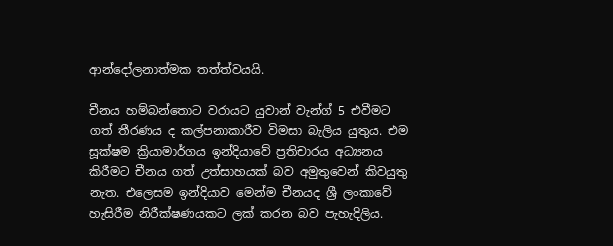ආන්දෝලනාත්මක තත්ත්වයයි.

චීනය හම්බන්තොට වරායට යුවාන් වැන්ග් 5 එවීමට ගත් තීරණය ද කල්පනාකාරීව විමසා බැලිය යුතුය. එම සූක්ෂම ක්‍රියාමාර්ගය ඉන්දියාවේ ප්‍රතිචාරය අධ්‍යනය කිරීමට චීනය ගත් උත්සාහයක් බව අමුතුවෙන් කිවයුතු නැත. එලෙසම ඉන්දියාව මෙන්ම චීනයද ශ්‍රී ලංකාවේ හැසිරීම නිරීක්ෂණයකට ලක් කරන බව පැහැදිලිය.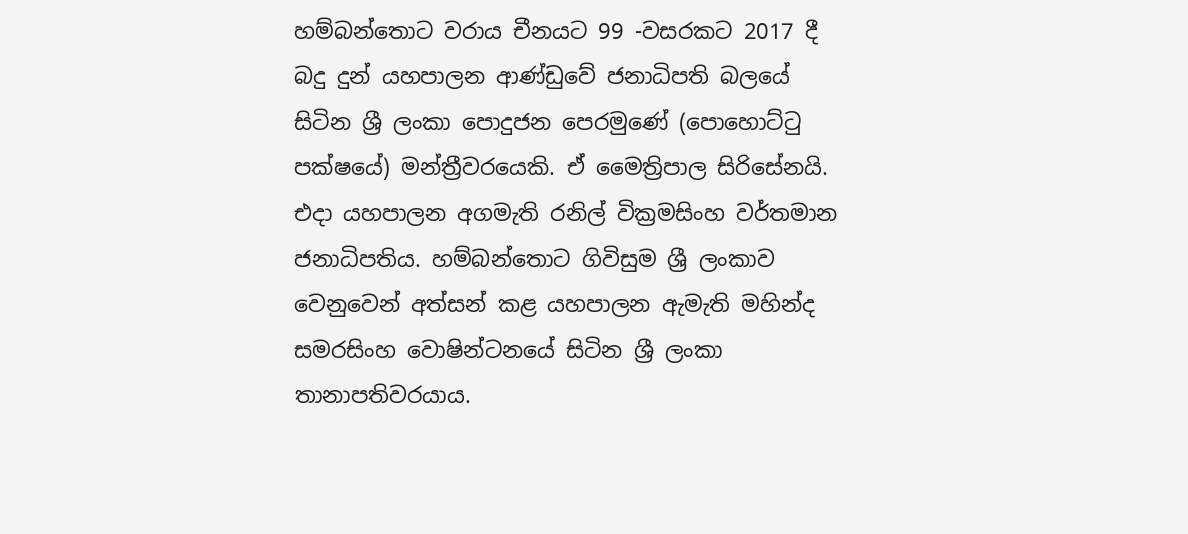හම්බන්තොට වරාය චීනයට 99 -වසරකට 2017 දී බදු දුන් යහපාලන ආණ්ඩුවේ ජනාධිපති බලයේ සිටින ශ්‍රී ලංකා පොදුජන පෙරමුණේ (පොහොට්ටු පක්ෂයේ) මන්ත්‍රීවරයෙකි. ඒ මෛත්‍රිපාල සිරිසේනයි. එදා යහපාලන අගමැති රනිල් වික්‍රමසිංහ වර්තමාන ජනාධිපතිය. හම්බන්තොට ගිවිසුම ශ්‍රී ලංකාව වෙනුවෙන් අත්සන් කළ යහපාලන ඇමැති මහින්ද සමරසිංහ වොෂින්ටනයේ සිටින ශ්‍රී ලංකා තානාපතිවරයාය.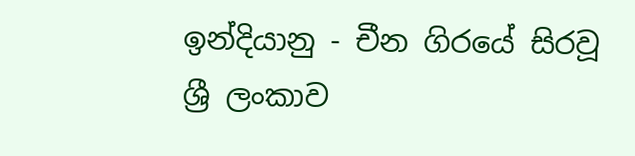ඉන්දියානු - චීන ගිරයේ සිරවූ ශ්‍රී ලංකාව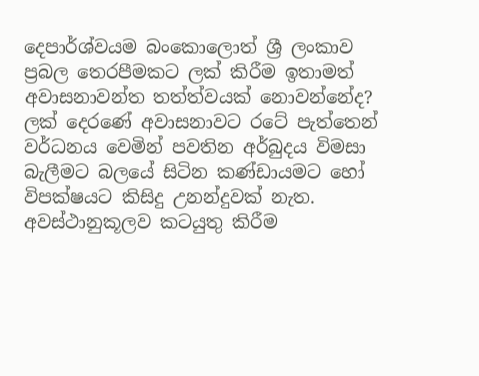දෙපාර්ශ්වයම බංකොලොත් ශ්‍රී ලංකාව ප්‍රබල තෙරපීමකට ලක් කිරීම ඉතාමත් අවාසනාවන්ත තත්ත්වයක් නොවන්නේද? ලක් දෙරණේ අවාසනාවට රටේ පැත්තෙන් වර්ධනය වෙමින් පවතින අර්බුදය විමසා බැලීමට බලයේ සිටින කණ්ඩායමට හෝ විපක්ෂයට කිසිදු උනන්දුවක් නැත. අවස්ථානුකූලව කටයුතු කිරීම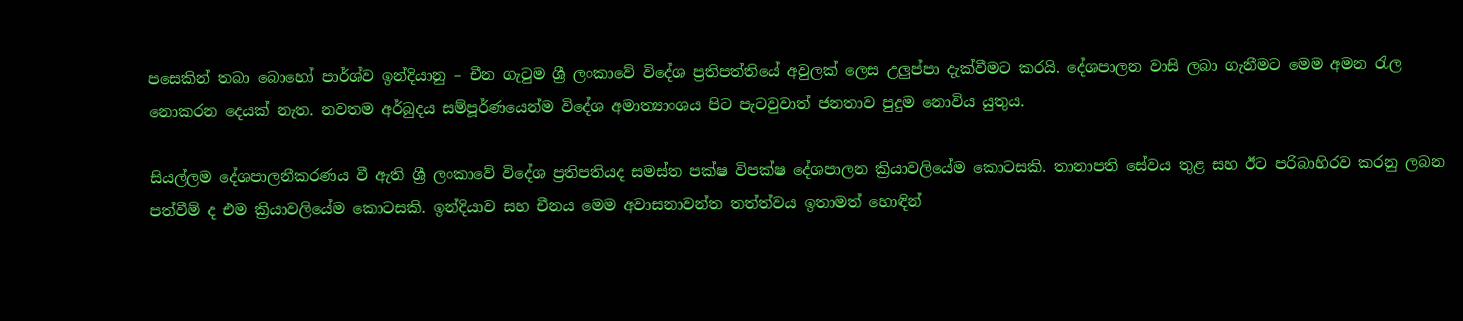පසෙකින් තබා බොහෝ පාර්ශ්ව ඉන්දියානු – චීන ගැටුම ශ්‍රී ලංකාවේ විදේශ ප්‍රතිපත්තියේ අවුලක් ලෙස උලුප්පා දැක්වීමට කරයි. දේශපාලන වාසි ලබා ගැනීමට මෙම අමන රැල නොකරන දෙයක් නැත. නවතම අර්බුදය සම්පූර්ණයෙන්ම විදේශ අමාත්‍යාංශය පිට පැටවුවාත් ජනතාව පුදුම නොවිය යුතුය.

සියල්ලම දේශපාලනීකරණය වී ඇති ශ්‍රී ලංකාවේ විදේශ ප්‍රතිපතියද සමස්ත පක්ෂ විපක්ෂ දේශපාලන ක්‍රියාවලියේම කොටසකි. තානාපති සේවය තුළ සහ ඊට පරිබාහිරව කරනු ලබන පත්වීම් ද එම ක්‍රියාවලියේම කොටසකි. ඉන්දියාව සහ චීනය මෙම අවාසනාවන්ත තත්ත්වය ඉතාමත් හොඳින්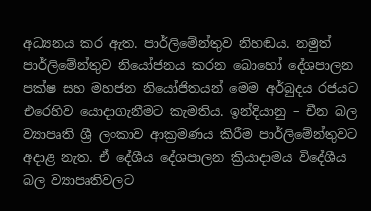අධ්‍යනය කර ඇත. පාර්ලිමේන්තුව නිහඬය. නමුත් පාර්ලිමේන්තුව නියෝජනය කරන බොහෝ දේශපාලන පක්ෂ සහ මහජන නියෝජිතයන් මෙම අර්බුදය රජයට එරෙහිව යොදාගැනීමට කැමතිය. ඉන්දියානු – චීන බල ව්‍යාපෘති ශ්‍රී ලංකාව ආක්‍රමණය කිරීම පාර්ලිමේන්තුවට අදාළ නැත. ඒ දේශීය දේශපාලන ක්‍රියාදාමය විදේශීය බල ව්‍යාපෘතිවලට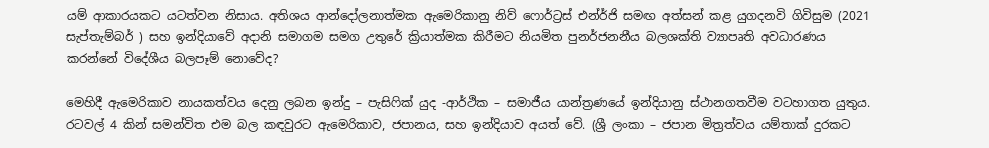යම් ආකාරයකට යටත්වන නිසාය. අතිශය ආන්දෝලනාත්මක ඇමෙරිකානු නිව් ෆොර්ට්‍රස් එන්ර්ජි සමඟ අත්සන් කළ යුගදනවි ගිවිසුම (2021 සැප්තැම්බර් ) සහ ඉන්දියාවේ අදානි සමාගම සමග උතුරේ ක්‍රියාත්මක කිරීමට නියමිත පුනර්ජනනීය බලශක්ති ව්‍යාපෘති අවධාරණය කරන්නේ විදේශීය බලපෑම් නොවේද?

මෙහිදී ඇමෙරිකාව නායකත්වය දෙනු ලබන ඉන්දු – පැසිෆික් යුද -ආර්ථික – සමාජීය යාන්ත්‍රණයේ ඉන්දියානු ස්ථානගතවීම වටහාගත යුතුය. රටවල් 4 කින් සමන්විත එම බල කඳවුරට ඇමෙරිකාව, ජපානය, සහ ඉන්දියාව අයත් වේ. (ශ්‍රී ලංකා – ජපාන මිත්‍රත්වය යම්තාක් දුරකට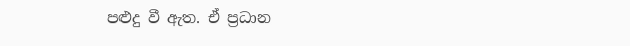පළුදු වී ඇත. ඒ ප්‍රධාන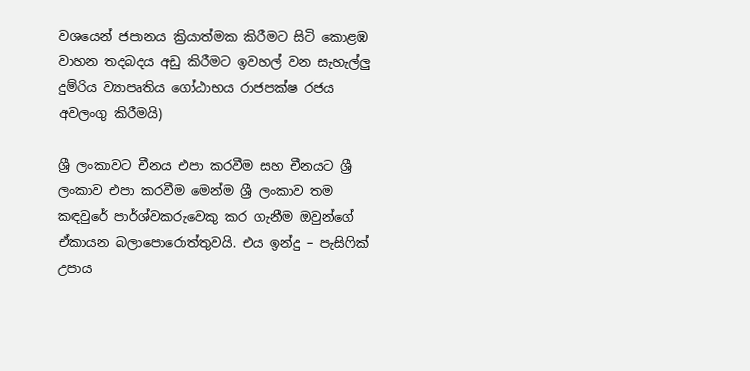වශයෙන් ජපානය ක්‍රියාත්මක කිරීමට සිටි කොළඹ වාහන තදබදය අඩු කිරීමට ඉවහල් වන සැහැල්ලු දුම්රිය ව්‍යාපෘතිය ගෝඨාභය රාජපක්ෂ රජය අවලංගු කිරීමයි)

ශ්‍රී ලංකාවට චීනය එපා කරවීම සහ චීනයට ශ්‍රී ලංකාව එපා කරවීම මෙන්ම ශ්‍රී ලංකාව තම කඳවුරේ පාර්ශ්වකරුවෙකු කර ගැනීම ඔවුන්ගේ ඒකායන බලාපොරොත්තුවයි. එය ඉන්දු – පැසිෆික් උපාය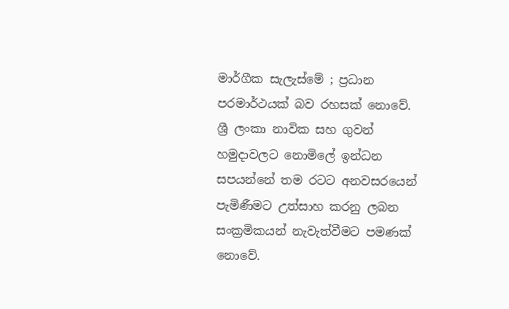මාර්ගීක සැලැස්මේ ; ප්‍රධාන පරමාර්ථයක් බව රහසක් නොවේ. ශ්‍රී ලංකා නාවික සහ ගුවන් හමුදාවලට නොමිලේ ඉන්ධන සපයන්නේ තම රටට අනවසරයෙන් පැමිණීමට උත්සාහ කරනු ලබන සංක්‍රමිකයන් නැවැත්වීමට පමණක් නොවේ.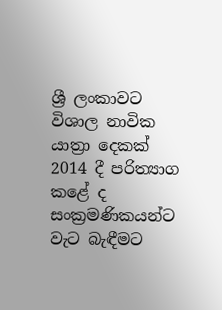ශ්‍රී ලංකාවට විශාල නාවික යාත්‍රා දෙකක් 2014 දී පරිත්‍යාග කළේ ද සංක්‍රමණිකයන්ට වැට බැඳීමට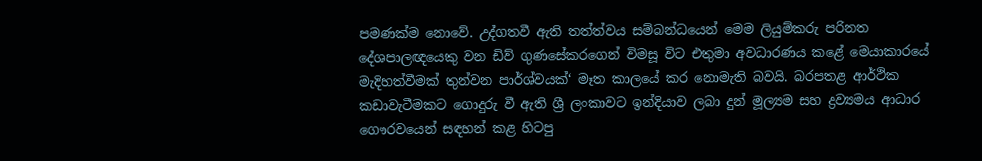පමණක්ම නොවේ. උද්ගතවී ඇති තත්ත්වය සම්බන්ධයෙන් මෙම ලියුම්කරු පරිනත දේශපාලඥයෙකු වන ඩිව් ගුණසේකරගෙන් විමසූ විට එතුමා අවධාරණය කළේ මෙයාකාරයේ මැදිහත්වීමක් තුන්වන පාර්ශ්වයක්‘ මෑත කාලයේ කර නොමැති බවයි. බරපතළ ආර්ථික කඩාවැටීමකට ගොදුරු වී ඇති ශ්‍රී ලංකාවට ඉන්දියාව ලබා දුන් මූල්‍යම සහ ද්‍රව්‍යමය ආධාර ගෞරවයෙන් සඳහන් කළ හිටපු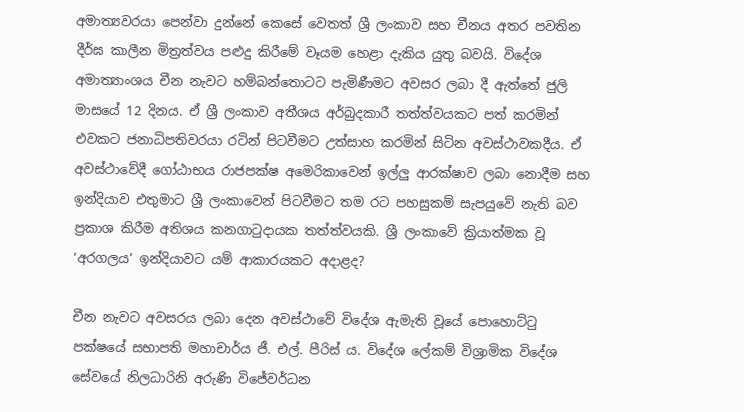අමාත්‍යවරයා පෙන්වා දුන්නේ කෙසේ වෙතත් ශ්‍රී ලංකාව සහ චීනය අතර පවතින දීර්ඝ කාලීන මිත්‍රත්වය පළුදු කිරීමේ වෑයම හෙළා දැකිය යුතු බවයි. විදේශ අමාත්‍යාංශය චීන නැවට හම්බන්තොටට පැමිණීමට අවසර ලබා දී ඇත්තේ ජුලි මාසයේ 12 දිනය. ඒ ශ්‍රී ලංකාව අතීශය අර්බුදකාරී තත්ත්වයකට පත් කරමින් එවකට ජනාධිපතිවරයා රටින් පිටවීමට උත්සාහ කරමින් සිටින අවස්ථාවකදීය. ඒ අවස්ථාවේදී ගෝඨාභය රාජපක්ෂ අමෙරිකාවෙන් ඉල්ලු ආරක්ෂාව ලබා නොදීම සහ ඉන්දියාව එතුමාට ශ්‍රී ලංකාවෙන් පිටවීමට තම රට පහසුකම් සැපයුවේ නැති බව ප්‍රකාශ කිරීම අතිශය කනගාටුදායක තත්ත්වයකි. ශ්‍රී ලංකාවේ ක්‍රියාත්මක වූ ‘අරගලය’ ඉන්දියාවට යම් ආකාරයකට අදාළද?

චීන නැවට අවසරය ලබා දෙන අවස්ථාවේ විදේශ ඇමැති වූයේ පොහොට්ටු පක්ෂයේ සභාපති මහාචාර්ය ජී. එල්. පීරිස් ය. විදේශ ලේකම් විශ්‍රාමික විදේශ සේවයේ නිලධාරිනි අරුණි විජේවර්ධන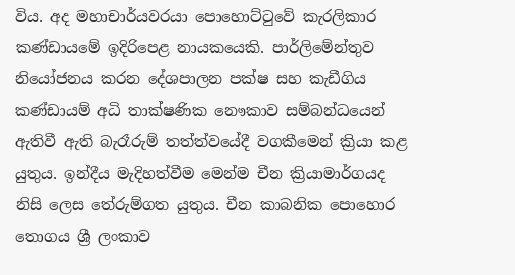විය. අද මහාචාර්යවරයා පොහොට්ටුවේ කැරලිකාර කණ්ඩායමේ ඉදිරිපෙළ නායකයෙකි. පාර්ලිමේන්තුව නියෝජනය කරන දේශපාලන පක්ෂ සහ කැඩීගිය කණ්ඩායම් අධි තාක්ෂණික නෞකාව සම්බන්ධයෙන් ඇතිවී ඇති බැරෑරුම් තත්ත්වයේදී වගකීමෙන් ක්‍රියා කළ යුතුය. ඉන්දීය මැදිහත්වීම මෙන්ම චීන ක්‍රියාමාර්ගයද නිසි ලෙස තේරුම්ගත යුතුය. චීන කාබනික පොහොර තොගය ශ්‍රී ලංකාව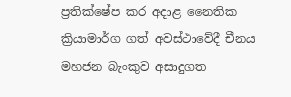ප්‍රතික්ෂේප කර අදාළ නෛතික ක්‍රියාමාර්ග ගත් අවස්ථාවේදී චීනය මහජන බැංකුව අසාදුගත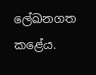ලේඛනගත කළේය.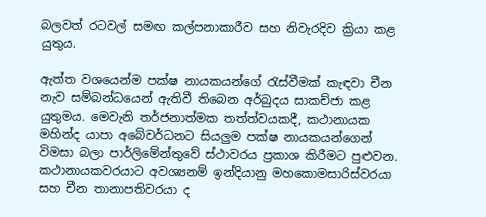බලවත් රටවල් සමඟ කල්පනාකාරීව සහ නිවැරදිව ක්‍රියා කළ යුතුය.

ඇත්ත වශයෙන්ම පක්ෂ නායකයන්ගේ රැස්වීමක් කැඳවා චීන නැව සම්බන්ධයෙන් ඇතිවී තිබෙන අර්බුදය සාකච්ජා කළ යුතුමය. මෙවැනි තර්ජනාත්මක තත්ත්වයකදී, කථානායක මහින්ද යාපා අබේවර්ධනට සියලුම පක්ෂ නායකයන්ගෙන් විමසා බලා පාර්ලිමේන්තුවේ ස්ථාවරය ප්‍රකාශ කිරීමට පුළුවන. කථානායකවරයාට අවශ්‍යනම් ඉන්දියානු මහකොමසාරිස්වරයා සහ චීන තානාපතිවරයා ද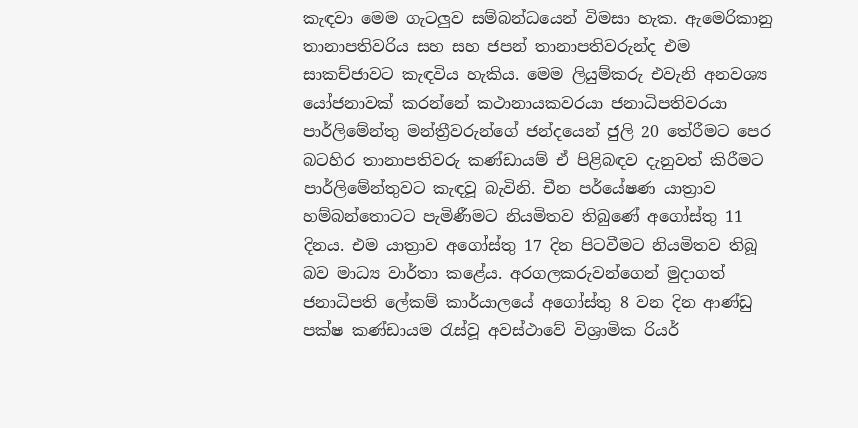කැඳවා මෙම ගැටලුව සම්බන්ධයෙන් විමසා හැක. ඇමෙරිකානු තානාපතිවරිය සහ සහ ජපන් තානාපතිවරුන්ද එම සාකච්ජාවට කැඳවිය හැකිය. මෙම ලියුම්කරු එවැනි අනවශ්‍ය යෝජනාවක් කරන්නේ කථානායකවරයා ජනාධිපතිවරයා පාර්ලිමේන්තු මන්ත්‍රීවරුන්ගේ ජන්දයෙන් ජුලි 20 තේරීමට පෙර බටහිර තානාපතිවරු කණ්ඩායම් ඒ පිළිබඳව දැනුවත් කිරීමට පාර්ලිමේන්තුවට කැඳවූ බැවිනි. චීන පර්යේෂණ යාත්‍රාව හම්බන්තොටට පැමිණීමට නියමිතව තිබුණේ අගෝස්තු 11 දිනය. එම යාත්‍රාව අගෝස්තු 17 දින පිටවීමට නියමිතව තිබූ බව මාධ්‍ය වාර්තා කළේය. අරගලකරුවන්ගෙන් මුදාගත් ජනාධිපති ලේකම් කාර්යාලයේ අගෝස්තු 8 වන දින ආණ්ඩු පක්ෂ කණ්ඩායම රැස්වූ අවස්ථාවේ විශ්‍රාමික රියර්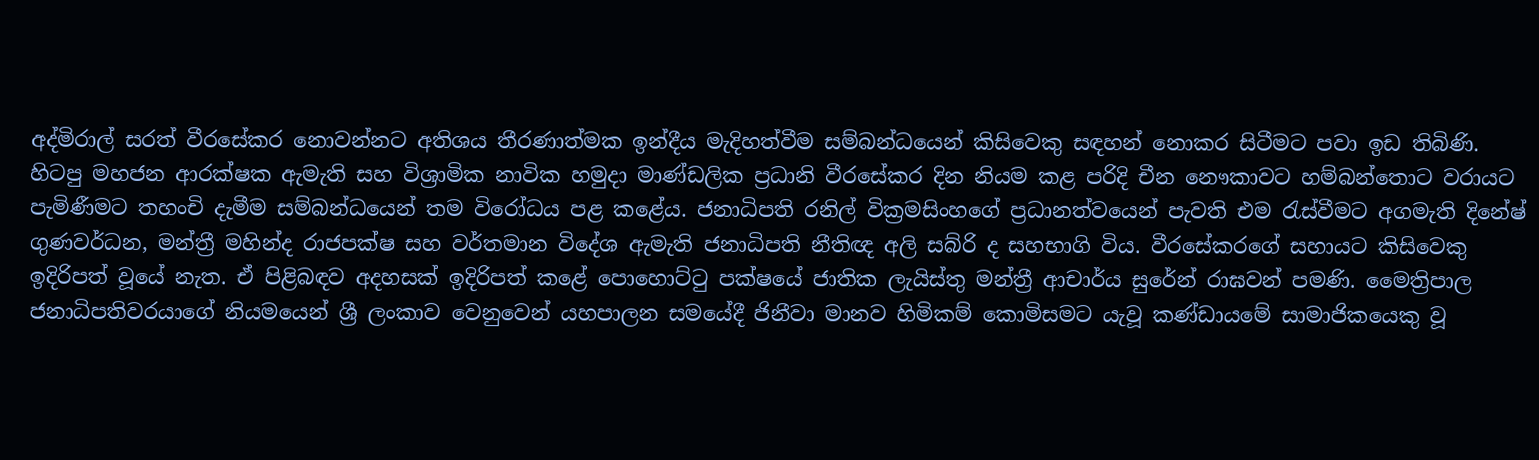අද්මිරාල් සරත් වීරසේකර නොවන්නට අතිශය තීරණාත්මක ඉන්දීය මැදිහත්වීම සම්බන්ධයෙන් කිසිවෙකු සඳහන් නොකර සිටීමට පවා ඉඩ තිබිණි. හිටපු මහජන ආරක්ෂක ඇමැති සහ විශ්‍රාමික නාවික හමුදා මාණ්ඩලික ප්‍රධානි වීරසේකර දින නියම කළ පරිදි චීන නෞකාවට හම්බන්තොට වරායට පැමිණීමට තහංචි දැමීම සම්බන්ධයෙන් තම විරෝධය පළ කළේය. ජනාධිපති රනිල් වික්‍රමසිංහගේ ප්‍රධානත්වයෙන් පැවති එම රැස්වීමට අගමැති දිනේෂ් ගුණවර්ධන, මන්ත්‍රී මහින්ද රාජපක්ෂ සහ වර්තමාන විදේශ ඇමැති ජනාධිපති නීතිඥ අලි සබ්රි ද සහභාගි විය. වීරසේකරගේ සහායට කිසිවෙකු ඉදිරිපත් වූයේ නැත. ඒ පිළිබඳව අදහසක් ඉදිරිපත් කළේ පොහොට්ටු පක්ෂයේ ජාතික ලැයිස්තු මන්ත්‍රී ආචාර්ය සුරේන් රාඝවන් පමණි. මෛත්‍රිපාල ජනාධිපතිවරයාගේ නියමයෙන් ශ්‍රී ලංකාව වෙනුවෙන් යහපාලන සමයේදී ජිනීවා මානව හිමිකම් කොමිසමට යැවූ කණ්ඩායමේ සාමාජිකයෙකු වූ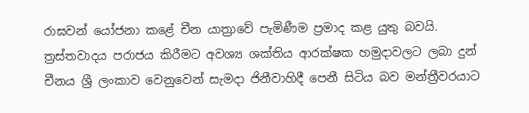රාඝවන් යෝජනා කළේ චීන යාත්‍රාවේ පැමිණීම ප්‍රමාද කළ යුතු බවයි. ත්‍රස්තවාදය පරාජය කිරීමට අවශ්‍ය ශක්තිය ආරක්ෂක හමුදාවලට ලබා දුන් චීනය ශ්‍රී ලංකාව වෙනුවෙන් සැමදා ජිනීවාහිදී පෙනී සිටිය බව මන්ත්‍රීවරයාට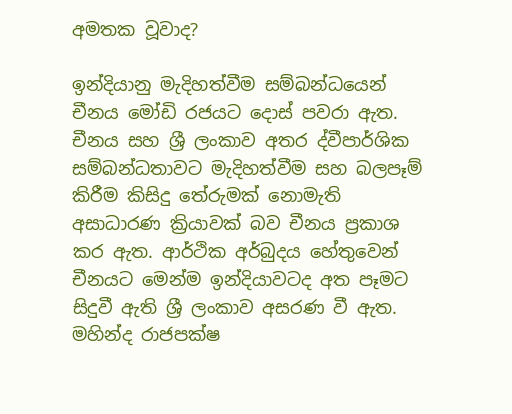අමතක වූවාද?

ඉන්දියානු මැදිහත්වීම සම්බන්ධයෙන් චීනය මෝඩි රජයට දොස් පවරා ඇත. චීනය සහ ශ්‍රී ලංකාව අතර ද්වීපාර්ශික සම්බන්ධතාවට මැදිහත්වීම සහ බලපෑම් කිරීම කිසිදු තේරුමක් නොමැති අසාධාරණ ක්‍රියාවක් බව චීනය ප්‍රකාශ කර ඇත. ආර්ථික අර්බුදය හේතුවෙන් චීනයට මෙන්ම ඉන්දියාවටද අත පෑමට සිදුවී ඇති ශ්‍රී ලංකාව අසරණ වී ඇත. මහින්ද රාජපක්ෂ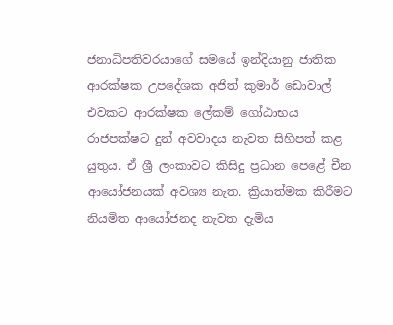ජනාධිපතිවරයාගේ සමයේ ඉන්දියානු ජාතික ආරක්ෂක උපදේශක අජිත් කුමාර් ඩොවාල් එවකට ආරක්ෂක ලේකම් ගෝඨාභය රාජපක්ෂට දුන් අවවාදය නැවත සිහිපත් කළ යුතුය. ඒ ශ්‍රී ලංකාවට කිසිදු ප්‍රධාන පෙළේ චීන ආයෝජනයක් අවශ්‍ය නැත. ක්‍රියාත්මක කිරීමට නියමිත ආයෝජනද නැවත දැමිය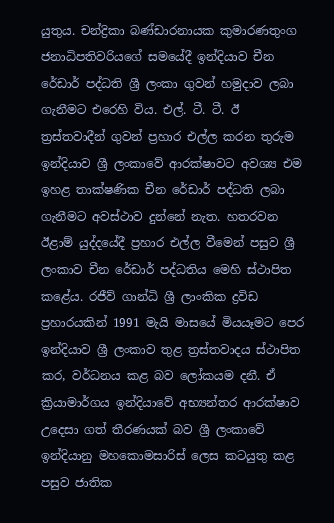යුතුය. චන්ද්‍රිකා බණ්ඩාරනායක කුමාරණතුංග ජනාධිපතිවරියගේ සමයේදී ඉන්දියාව චීන රේඩාර් පද්ධති ශ්‍රී ලංකා ගුවන් හමුදාව ලබා ගැනීමට එරෙහි විය. එල්. ටී. ටී. ඊ ත්‍රස්තවාදීන් ගුවන් ප්‍රහාර එල්ල කරන තුරුම ඉන්දියාව ශ්‍රී ලංකාවේ ආරක්ෂාවට අවශ්‍ය එම ඉහළ තාක්ෂණික චීන රේඩාර් පද්ධති ලබා ගැනීමට අවස්ථාව දුන්නේ නැත. හතරවන ඊළාම් යුද්දයේදී ප්‍රහාර එල්ල වීමෙන් පසුව ශ්‍රී ලංකාව චීන රේඩාර් පද්ධතිය මෙහි ස්ථාපිත කළේය. රජීව් ගාන්ධි ශ්‍රී ලාංකික ද්‍රවිඩ ප්‍රහාරයකින් 1991 මැයි මාසයේ මියයෑමට පෙර ඉන්දියාව ශ්‍රී ලංකාව තුළ ත්‍රස්තවාදය ස්ථාපිත කර, වර්ධනය කළ බව ලෝකයම දනී. ඒ ක්‍රියාමාර්ගය ඉන්දියාවේ අභ්‍යන්තර ආරක්ෂාව උදෙසා ගත් තීරණයක් බව ශ්‍රී ලංකාවේ ඉන්දියානු මහකොමසාරිස් ලෙස කටයුතු කළ පසුව ජාතික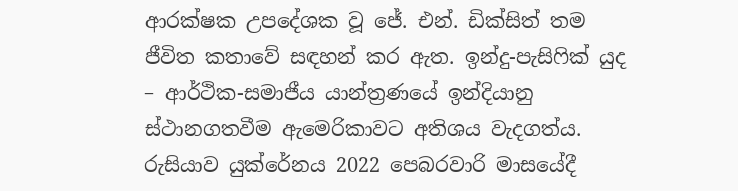ආරක්ෂක උපදේශක වූ ජේ. එන්. ඩික්සිත් තම ජීවිත කතාවේ සඳහන් කර ඇත. ඉන්දු-පැසිෆික් යුද – ආර්ථික-සමාජීය යාන්ත්‍රණයේ ඉන්දියානු ස්ථානගතවීම ඇමෙරිකාවට අතිශය වැදගත්ය. රුසියාව යුක්රේනය 2022 පෙබරවාරි මාසයේදී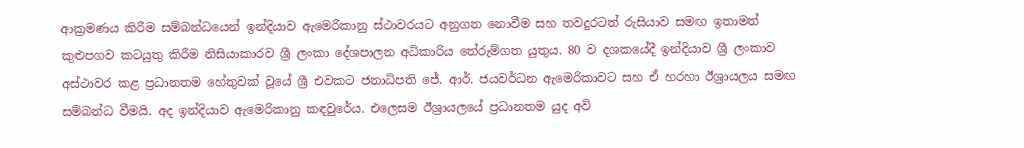ආක්‍රමණය කිරීම සම්බන්ධයෙන් ඉන්දියාව ඇමෙරිකානු ස්ථාවරයට අනුගත නොවීම සහ තවදුරටත් රුසියාව සමඟ ඉතාමත් කුළුපගව කටයුතු කිරීම නිසියාකාරව ශ්‍රී ලංකා දේශපාලන අධිකාරිය තේරුම්ගත යුතුය. 80 ව දශකයේදී ඉන්දියාව ශ්‍රී ලංකාව අස්ථාවර කළ ප්‍රධානතම හේතුවක් වූයේ ශ්‍රී එවකට ජනාධිපති ජේ. ආර්. ජයවර්ධන ඇමෙරිකාවට සහ ඒ හරහා ඊශ්‍රායලය සමඟ සම්බන්ධ වීමයි. අද ඉන්දියාව ඇමෙරිකානු කඳවුරේය. එලෙසම ඊශ්‍රායලයේ ප්‍රධානතම යුද අවි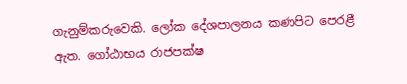ගැනුම්කරුවෙකි. ලෝක දේශපාලනය කණපිට පෙරළී ඇත. ගෝඨාභය රාජපක්ෂ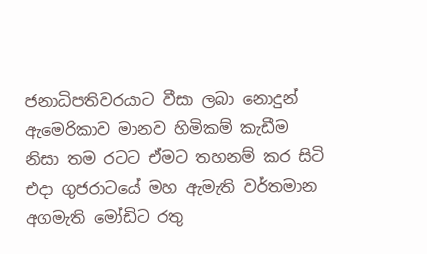ජනාධිපතිවරයාට වීසා ලබා නොදුන් ඇමෙරිකාව මානව හිමිකම් කැඩීම නිසා තම රටට ඒමට තහනම් කර සිටි එදා ගුජරාටයේ මහ ඇමැති වර්තමාන අගමැති මෝඩිට රතු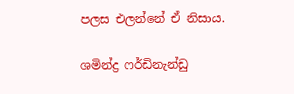පලස එලන්නේ ඒ නිසාය.

ශමින්ද්‍ර ෆර්ඩිනැන්ඩු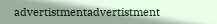advertistmentadvertistment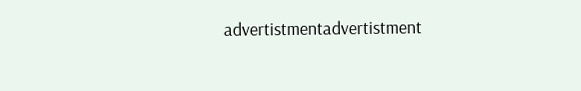advertistmentadvertistment